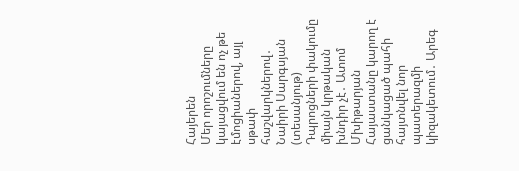Հայերեն
Մեր որոշումները կայացվում են ոչ թե էմոցիաներով, այլ սթափ հաշվարկներով․ Նաիրի Սարգսյան (տեսանյութ) Դպրոցների փակումը միայն կրթական խնդիր չէ․ Ատոմ Մխիթարյան Հայաստանը կարող է ցանկացած պահի հայտնվել նոր պատերազմի կիզակետում․ Արեգ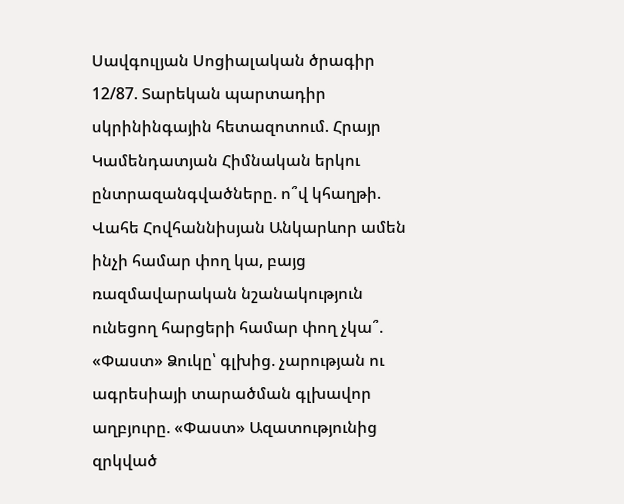Սավգուլյան Սոցիալական ծրագիր 12/87. Տարեկան պարտադիր սկրինինգային հետազոտում. Հրայր Կամենդատյան Հիմնական երկու ընտրազանգվածները. ո՞վ կհաղթի. Վահե Հովհաննիսյան Անկարևոր ամեն ինչի համար փող կա, բայց ռազմավարական նշանակություն ունեցող հարցերի համար փող չկա՞. «Փաստ» Ձուկը՝ գլխից. չարության ու ագրեսիայի տարածման գլխավոր աղբյուրը. «Փաստ» Ազատությունից զրկված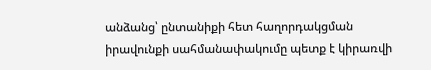անձանց՝ ընտանիքի հետ հաղորդակցման իրավունքի սահմանափակումը պետք է կիրառվի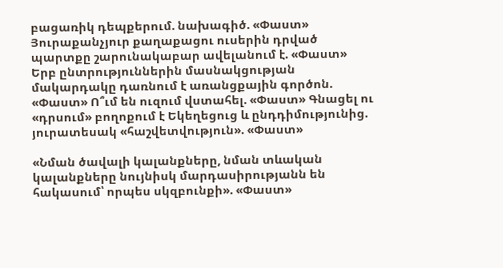բացառիկ դեպքերում. նախագիծ. «Փաստ» Յուրաքանչյուր քաղաքացու ուսերին դրված պարտքը շարունակաբար ավելանում է. «Փաստ» Երբ ընտրություններին մասնակցության մակարդակը դառնում է առանցքային գործոն. «Փաստ» Ո՞ւմ են ուզում վստահել. «Փաստ» Գնացել ու «դրսում» բողոքում է Եկեղեցուց և ընդդիմությունից. յուրատեսակ «հաշվետվություն». «Փաստ»

«Նման ծավալի կալանքները, նման տևական կալանքները նույնիսկ մարդասիրությանն են հակասում՝ որպես սկզբունքի». «Փաստ»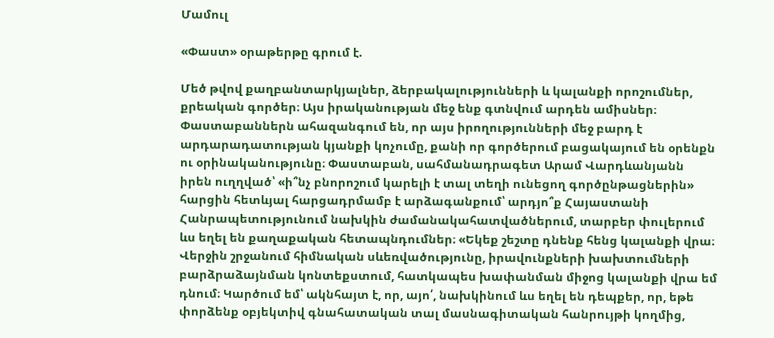Մամուլ

«Փաստ» օրաթերթը գրում է.

Մեծ թվով քաղբանտարկյալներ, ձերբակալությունների և կալանքի որոշումներ, քրեական գործեր։ Այս իրականության մեջ ենք գտնվում արդեն ամիսներ։ Փաստաբաններն ահազանգում են, որ այս իրողությունների մեջ բարդ է արդարադատության կյանքի կոչումը, քանի որ գործերում բացակայում են օրենքն ու օրինականությունը։ Փաստաբան, սահմանադրագետ Արամ Վարդևանյանն իրեն ուղղված՝ «ի՞նչ բնորոշում կարելի է տալ տեղի ունեցող գործընթացներին» հարցին հետևյալ հարցադրմամբ է արձագանքում՝ արդյո՞ք Հայաստանի Հանրապետությունում նախկին ժամանակահատվածներում, տարբեր փուլերում ևս եղել են քաղաքական հետապնդումներ։ «Եկեք շեշտը դնենք հենց կալանքի վրա։ Վերջին շրջանում հիմնական սևեռվածությունը, իրավունքների խախտումների բարձրաձայնման կոնտեքստում, հատկապես խափանման միջոց կալանքի վրա եմ դնում։ Կարծում եմ՝ ակնհայտ է, որ, այո՛, նախկինում ևս եղել են դեպքեր, որ, եթե փորձենք օբյեկտիվ գնահատական տալ մասնագիտական հանրույթի կողմից,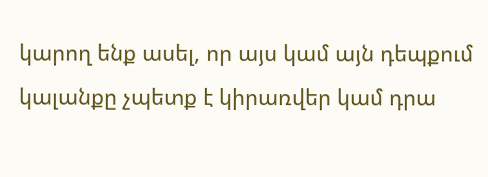կարող ենք ասել, որ այս կամ այն դեպքում կալանքը չպետք է կիրառվեր կամ դրա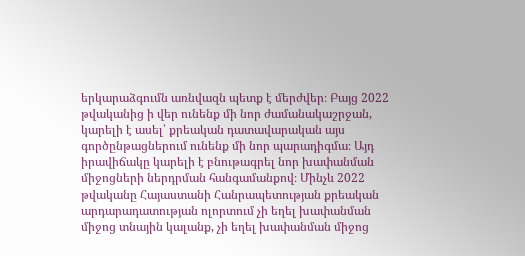երկարաձգումն առնվազն պետք է մերժվեր։ Բայց 2022 թվականից ի վեր ունենք մի նոր ժամանակաշրջան, կարելի է ասել՝ քրեական դատավարական այս գործընթացներում ունենք մի նոր պարադիգմա։ Այդ իրավիճակը կարելի է բնութագրել նոր խափանման միջոցների ներդրման հանգամանքով։ Մինչև 2022 թվականը Հայաստանի Հանրապետության քրեական արդարադատության ոլորտում չի եղել խափանման միջոց տնային կալանք, չի եղել խափանման միջոց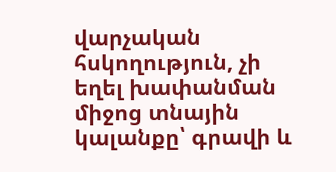վարչական հսկողություն, չի եղել խափանման միջոց տնային կալանքը՝ գրավի և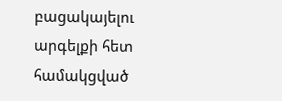բացակայելու արգելքի հետ համակցված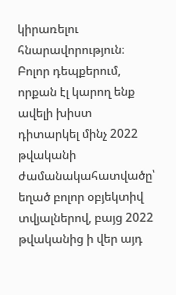կիրառելու հնարավորություն։ Բոլոր դեպքերում, որքան էլ կարող ենք ավելի խիստ դիտարկել մինչ 2022 թվականի ժամանակահատվածը՝ եղած բոլոր օբյեկտիվ տվյալներով, բայց 2022 թվականից ի վեր այդ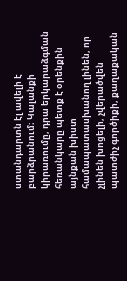ստանդարտն էլ ավելի է բարձրանում։ Կալանքի կիրառումը, դրա երկարաձգման հեռանկարը պետք է օրենքին այնքան խիստ համապատասխանող լինեն, որ չլինեն խոցելի, չվերածվեն պատժիչ գործիքի, քաղաքական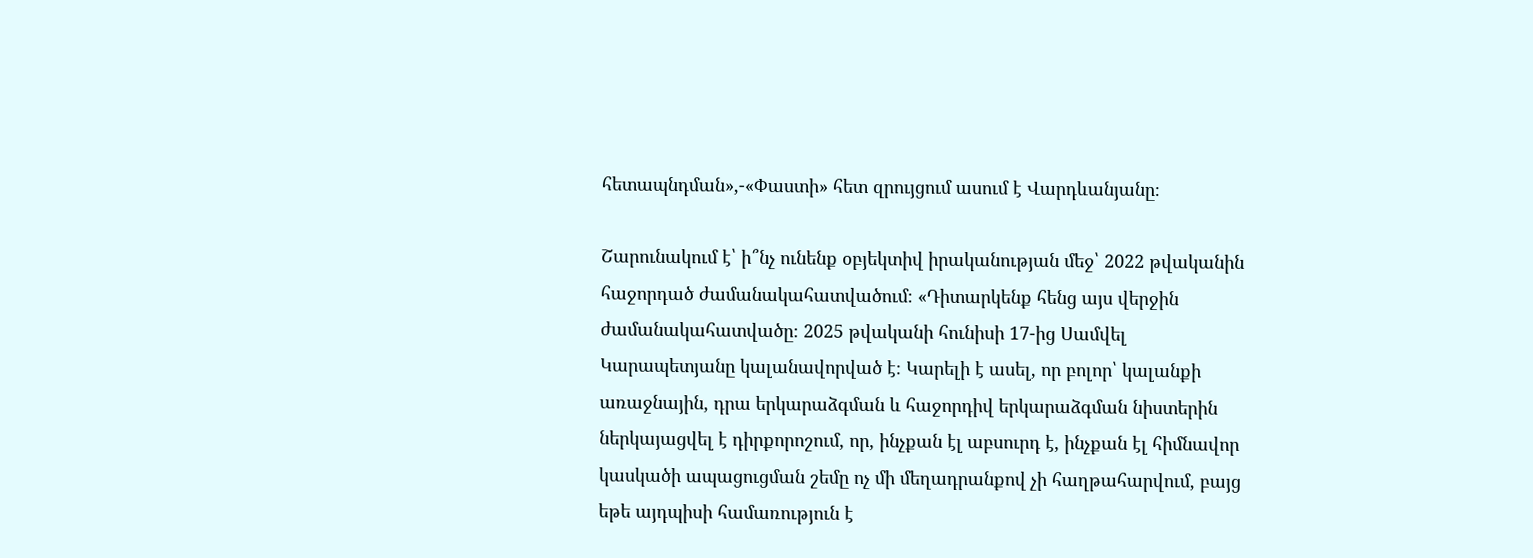հետապնդման»,-«Փաստի» հետ զրույցում ասում է Վարդևանյանը։

Շարունակում է՝ ի՞նչ ունենք օբյեկտիվ իրականության մեջ՝ 2022 թվականին հաջորդած ժամանակահատվածում։ «Դիտարկենք հենց այս վերջին ժամանակահատվածը։ 2025 թվականի հունիսի 17-ից Սամվել Կարապետյանը կալանավորված է։ Կարելի է ասել, որ բոլոր՝ կալանքի առաջնային, դրա երկարաձգման և հաջորդիվ երկարաձգման նիստերին ներկայացվել է դիրքորոշում, որ, ինչքան էլ աբսուրդ է, ինչքան էլ հիմնավոր կասկածի ապացուցման շեմը ոչ մի մեղադրանքով չի հաղթահարվում, բայց եթե այդպիսի համառություն է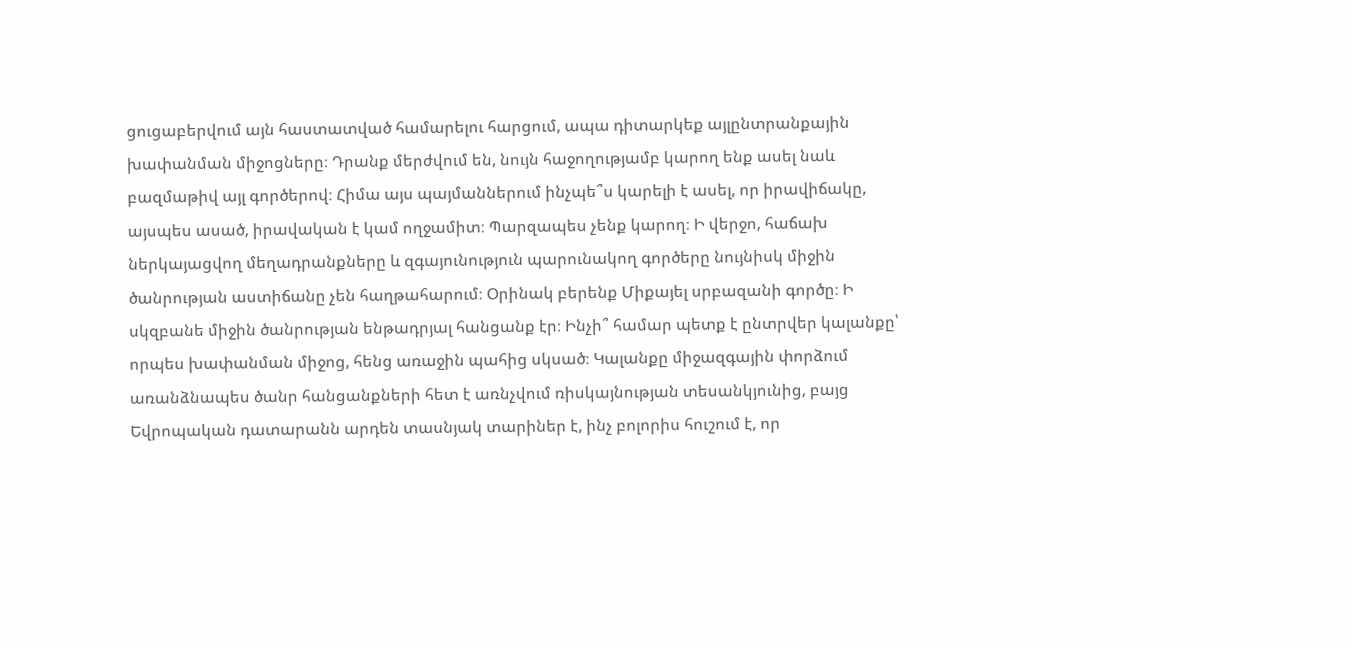ցուցաբերվում այն հաստատված համարելու հարցում, ապա դիտարկեք այլընտրանքային խափանման միջոցները։ Դրանք մերժվում են, նույն հաջողությամբ կարող ենք ասել նաև բազմաթիվ այլ գործերով։ Հիմա այս պայմաններում ինչպե՞ս կարելի է ասել, որ իրավիճակը, այսպես ասած, իրավական է կամ ողջամիտ։ Պարզապես չենք կարող։ Ի վերջո, հաճախ ներկայացվող մեղադրանքները և զգայունություն պարունակող գործերը նույնիսկ միջին ծանրության աստիճանը չեն հաղթահարում։ Օրինակ բերենք Միքայել սրբազանի գործը։ Ի սկզբանե միջին ծանրության ենթադրյալ հանցանք էր։ Ինչի՞ համար պետք է ընտրվեր կալանքը՝ որպես խափանման միջոց, հենց առաջին պահից սկսած։ Կալանքը միջազգային փորձում առանձնապես ծանր հանցանքների հետ է առնչվում ռիսկայնության տեսանկյունից, բայց Եվրոպական դատարանն արդեն տասնյակ տարիներ է, ինչ բոլորիս հուշում է, որ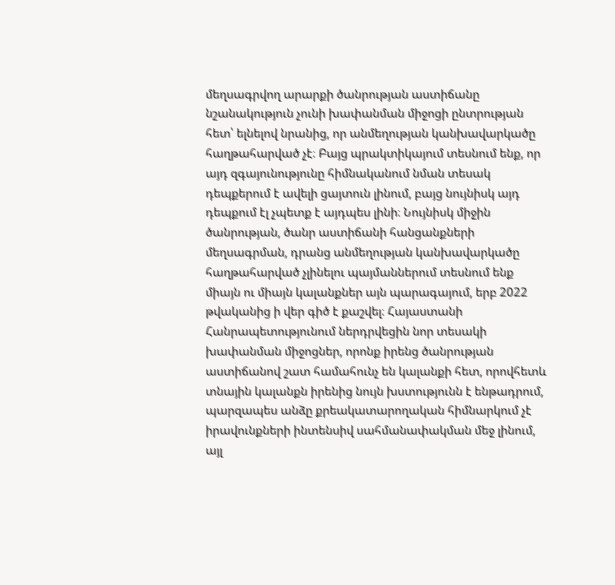մեղսագրվող արարքի ծանրության աստիճանը նշանակություն չունի խափանման միջոցի ընտրության հետ՝ ելնելով նրանից, որ անմեղության կանխավարկածը հաղթահարված չէ։ Բայց պրակտիկայում տեսնում ենք, որ այդ զգայունությունը հիմնականում նման տեսակ դեպքերում է ավելի ցայտուն լինում, բայց նույնիսկ այդ դեպքում էլ չպետք է այդպես լինի։ Նույնիսկ միջին ծանրության, ծանր աստիճանի հանցանքների մեղսագրման, դրանց անմեղության կանխավարկածը հաղթահարված չլինելու պայմաններում տեսնում ենք միայն ու միայն կալանքներ այն պարագայում, երբ 2022 թվականից ի վեր գիծ է քաշվել։ Հայաստանի Հանրապետությունում ներդրվեցին նոր տեսակի խափանման միջոցներ, որոնք իրենց ծանրության աստիճանով շատ համահունչ են կալանքի հետ, որովհետև տնային կալանքն իրենից նույն խստությունն է ենթադրում, պարզապես անձը քրեակատարողական հիմնարկում չէ իրավունքների ինտենսիվ սահմանափակման մեջ լինում, այլ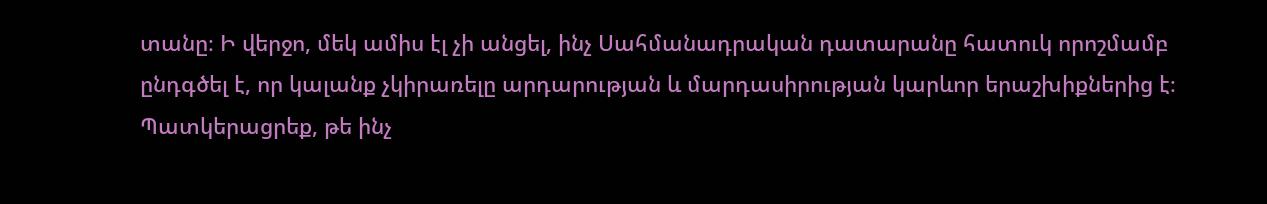տանը։ Ի վերջո, մեկ ամիս էլ չի անցել, ինչ Սահմանադրական դատարանը հատուկ որոշմամբ ընդգծել է, որ կալանք չկիրառելը արդարության և մարդասիրության կարևոր երաշխիքներից է։ Պատկերացրեք, թե ինչ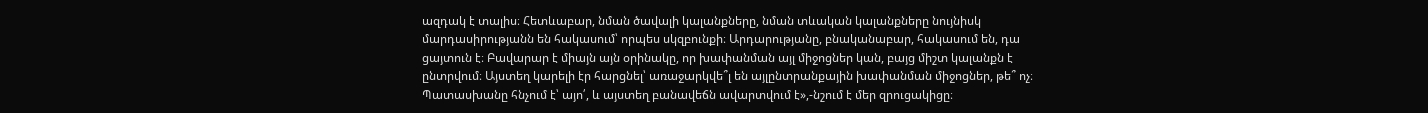ազդակ է տալիս։ Հետևաբար, նման ծավալի կալանքները, նման տևական կալանքները նույնիսկ մարդասիրությանն են հակասում՝ որպես սկզբունքի։ Արդարությանը, բնականաբար, հակասում են, դա ցայտուն է։ Բավարար է միայն այն օրինակը, որ խափանման այլ միջոցներ կան, բայց միշտ կալանքն է ընտրվում։ Այստեղ կարելի էր հարցնել՝ առաջարկվե՞լ են այլընտրանքային խափանման միջոցներ, թե՞ ոչ։ Պատասխանը հնչում է՝ այո՛, և այստեղ բանավեճն ավարտվում է»,-նշում է մեր զրուցակիցը։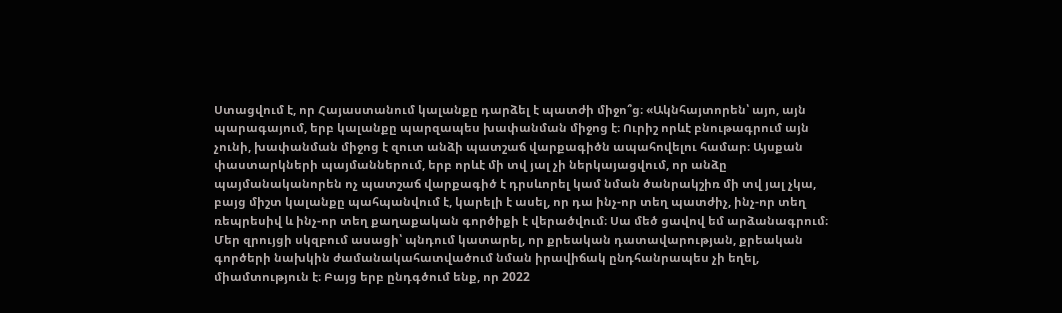Ստացվում է, որ Հայաստանում կալանքը դարձել է պատժի միջո՞ց։ «Ակնհայտորեն՝ այո, այն պարագայում, երբ կալանքը պարզապես խափանման միջոց է։ Ուրիշ որևէ բնութագրում այն չունի, խափանման միջոց է զուտ անձի պատշաճ վարքագիծն ապահովելու համար։ Այսքան փաստարկների պայմաններում, երբ որևէ մի տվ յալ չի ներկայացվում, որ անձը պայմանականորեն ոչ պատշաճ վարքագիծ է դրսևորել կամ նման ծանրակշիռ մի տվ յալ չկա, բայց միշտ կալանքը պահպանվում է, կարելի է ասել, որ դա ինչ-որ տեղ պատժիչ, ինչ-որ տեղ ռեպրեսիվ և ինչ-որ տեղ քաղաքական գործիքի է վերածվում։ Սա մեծ ցավով եմ արձանագրում։ Մեր զրույցի սկզբում ասացի՝ պնդում կատարել, որ քրեական դատավարության, քրեական գործերի նախկին ժամանակահատվածում նման իրավիճակ ընդհանրապես չի եղել, միամտություն է։ Բայց երբ ընդգծում ենք, որ 2022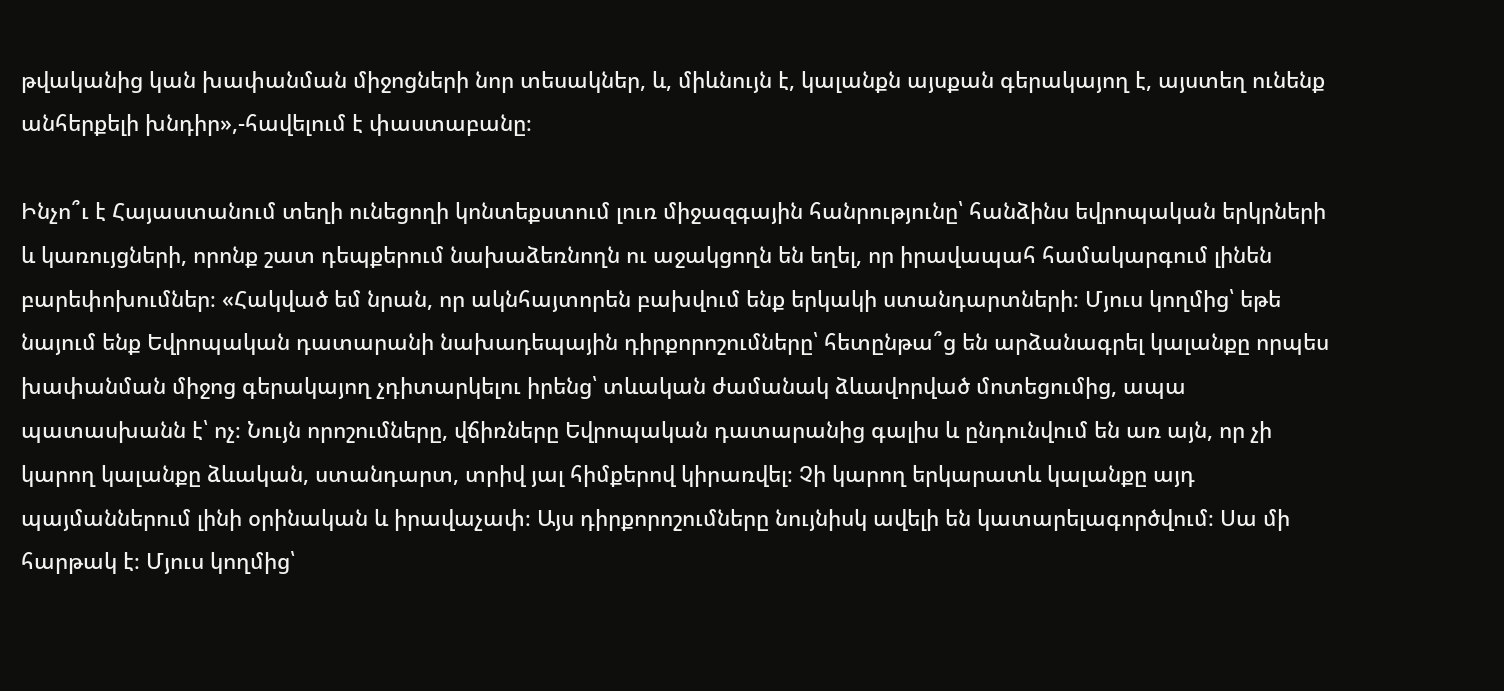թվականից կան խափանման միջոցների նոր տեսակներ, և, միևնույն է, կալանքն այսքան գերակայող է, այստեղ ունենք անհերքելի խնդիր»,-հավելում է փաստաբանը։

Ինչո՞ւ է Հայաստանում տեղի ունեցողի կոնտեքստում լուռ միջազգային հանրությունը՝ հանձինս եվրոպական երկրների և կառույցների, որոնք շատ դեպքերում նախաձեռնողն ու աջակցողն են եղել, որ իրավապահ համակարգում լինեն բարեփոխումներ։ «Հակված եմ նրան, որ ակնհայտորեն բախվում ենք երկակի ստանդարտների։ Մյուս կողմից՝ եթե նայում ենք Եվրոպական դատարանի նախադեպային դիրքորոշումները՝ հետընթա՞ց են արձանագրել կալանքը որպես խափանման միջոց գերակայող չդիտարկելու իրենց՝ տևական ժամանակ ձևավորված մոտեցումից, ապա պատասխանն է՝ ոչ։ Նույն որոշումները, վճիռները Եվրոպական դատարանից գալիս և ընդունվում են առ այն, որ չի կարող կալանքը ձևական, ստանդարտ, տրիվ յալ հիմքերով կիրառվել։ Չի կարող երկարատև կալանքը այդ պայմաններում լինի օրինական և իրավաչափ։ Այս դիրքորոշումները նույնիսկ ավելի են կատարելագործվում։ Սա մի հարթակ է։ Մյուս կողմից՝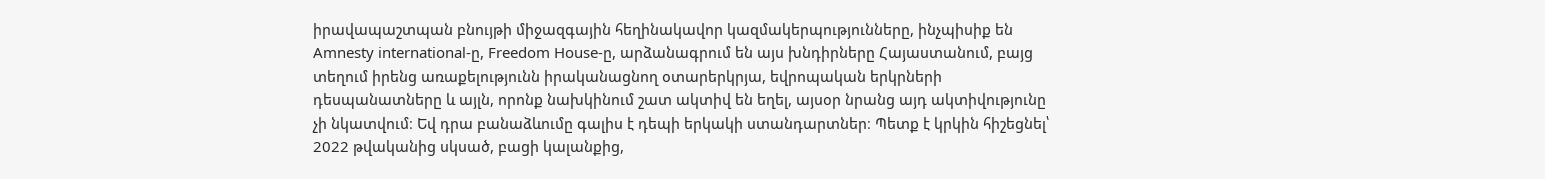իրավապաշտպան բնույթի միջազգային հեղինակավոր կազմակերպությունները, ինչպիսիք են Amnesty international-ը, Freedom House-ը, արձանագրում են այս խնդիրները Հայաստանում, բայց տեղում իրենց առաքելությունն իրականացնող օտարերկրյա, եվրոպական երկրների դեսպանատները և այլն, որոնք նախկինում շատ ակտիվ են եղել, այսօր նրանց այդ ակտիվությունը չի նկատվում։ Եվ դրա բանաձևումը գալիս է դեպի երկակի ստանդարտներ։ Պետք է կրկին հիշեցնել՝ 2022 թվականից սկսած, բացի կալանքից,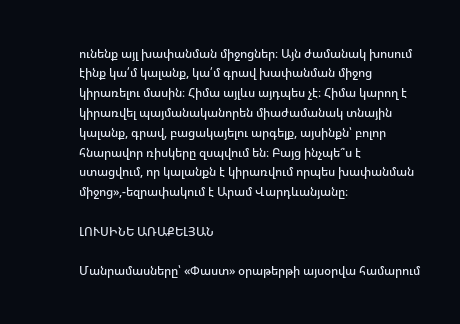ունենք այլ խափանման միջոցներ։ Այն ժամանակ խոսում էինք կա՛մ կալանք, կա՛մ գրավ խափանման միջոց կիրառելու մասին։ Հիմա այլևս այդպես չէ։ Հիմա կարող է կիրառվել պայմանականորեն միաժամանակ տնային կալանք, գրավ, բացակայելու արգելք, այսինքն՝ բոլոր հնարավոր ռիսկերը զսպվում են։ Բայց ինչպե՞ս է ստացվում, որ կալանքն է կիրառվում որպես խափանման միջոց»,-եզրափակում է Արամ Վարդևանյանը։

ԼՈՒՍԻՆԵ ԱՌԱՔԵԼՅԱՆ

Մանրամասները՝ «Փաստ» օրաթերթի այսօրվա համարում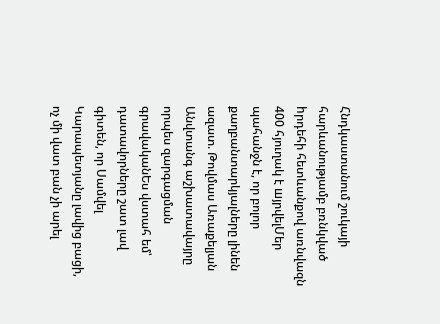Հնդկաստանում շուկայի հարևանությամբ բռնկված hրդեհի հետևանքով առնվազն 400 հյուղակ է шյրվելՄեր պահանջն է, որ բոլոր քաղբանտարկյալները լինեն ազատ. Թովմաս Առաքելյան Անվտանգ աշխատավայրը որպես զարգացման գրավականԵս վստահ եմ՝ դատավորները շատ լավ գիտեն, որ Սամվել Կարապետյանը լավից բացի, ոչ մի վատ բան չի արել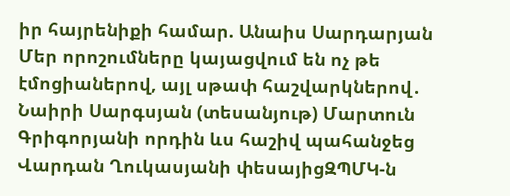իր հայրենիքի համար. Անաիս Սարդարյան Մեր որոշումները կայացվում են ոչ թե էմոցիաներով, այլ սթափ հաշվարկներով․ Նաիրի Սարգսյան (տեսանյութ) Մարտուն Գրիգորյանի որդին ևս հաշիվ պահանջեց Վարդան Ղուկասյանի փեսայիցԶՊՄԿ-ն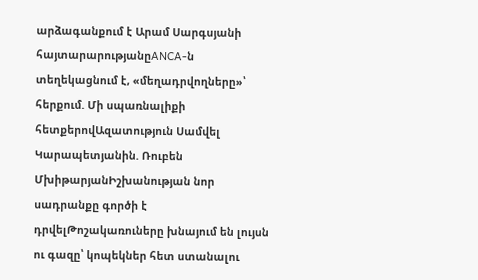արձագանքում է Արամ Սարգսյանի հայտարարությանըANCA-ն տեղեկացնում է, «մեղադրվողները»՝ հերքում. Մի սպառնալիքի հետքերովԱզատություն Սամվել Կարապետյանին. Ռուբեն ՄխիթարյանԻշխանության նոր սադրանքը գործի է դրվելԹոշակառուները խնայում են լույսն ու գազը՝ կոպեկներ հետ ստանալու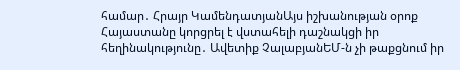համար․ Հրայր ԿամենդատյանԱյս իշխանության օրոք Հայաստանը կորցրել է վստահելի դաշնակցի իր հեղինակությունը․ Ավետիք ՉալաբյանԵՄ-ն չի թաքցնում իր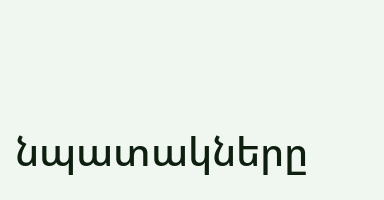նպատակները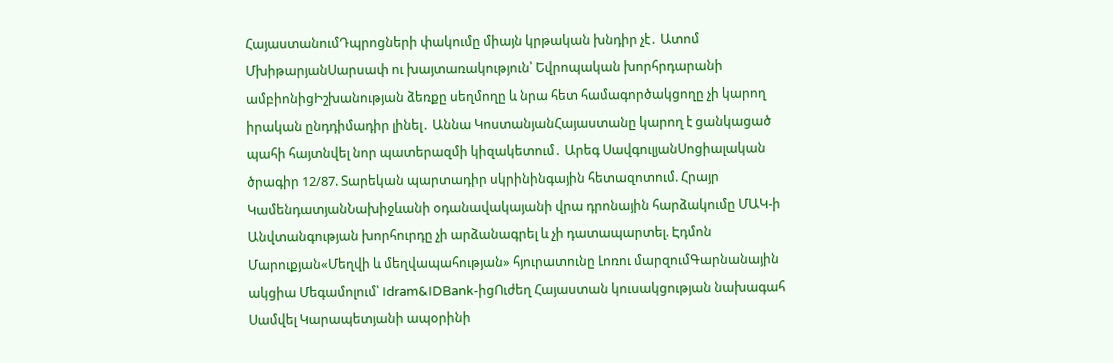ՀայաստանումԴպրոցների փակումը միայն կրթական խնդիր չէ․ Ատոմ ՄխիթարյանՍարսափ ու խայտառակություն՝ Եվրոպական խորհրդարանի ամբիոնիցԻշխանության ձեռքը սեղմողը և նրա հետ համագործակցողը չի կարող իրական ընդդիմադիր լինել․ Աննա ԿոստանյանՀայաստանը կարող է ցանկացած պահի հայտնվել նոր պատերազմի կիզակետում․ Արեգ ՍավգուլյանՍոցիալական ծրագիր 12/87. Տարեկան պարտադիր սկրինինգային հետազոտում. Հրայր ԿամենդատյանՆախիջևանի օդանավակայանի վրա դրոնային հարձակումը ՄԱԿ-ի Անվտանգության խորհուրդը չի արձանագրել և չի դատապարտել. Էդմոն Մարուքյան«Մեղվի և մեղվապահության» հյուրատունը Լոռու մարզումԳարնանային ակցիա Մեգամոլում՝ Idram&IDBank-իցՈւժեղ Հայաստան կուսակցության նախագահ Սամվել Կարապետյանի ապօրինի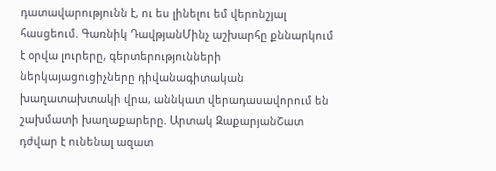դատավարությունն է, ու ես լինելու եմ վերոնշյալ հասցեում. Գառնիկ ԴավթյանՄինչ աշխարհը քննարկում է օրվա լուրերը, գերտերությունների ներկայացուցիչները դիվանագիտական խաղատախտակի վրա, աննկատ վերադասավորում են շախմատի խաղաքարերը. Արտակ ԶաքարյանՇատ դժվար է ունենալ ազատ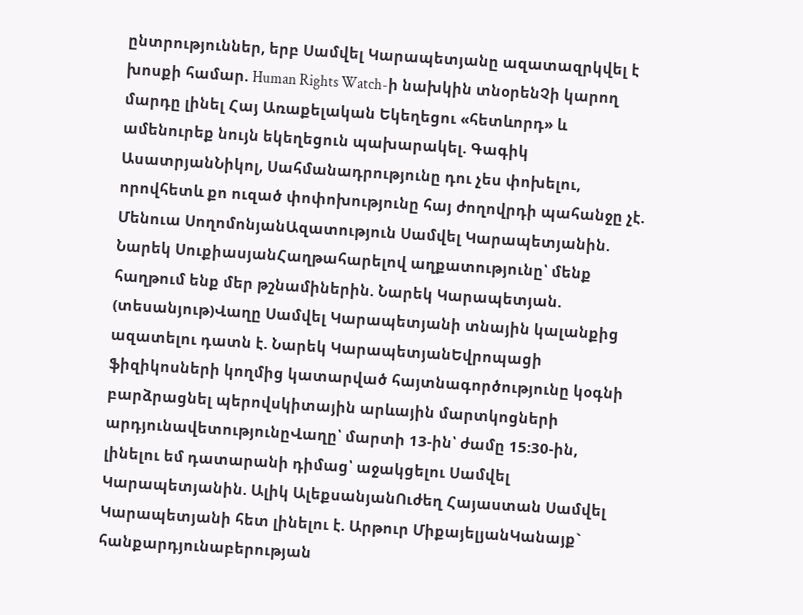ընտրություններ, երբ Սամվել Կարապետյանը ազատազրկվել է խոսքի համար. Human Rights Watch-ի նախկին տնօրենՉի կարող մարդը լինել Հայ Առաքելական Եկեղեցու «հետևորդ» և ամենուրեք նույն եկեղեցուն պախարակել. Գագիկ ԱսատրյանՆիկոլ, Սահմանադրությունը դու չես փոխելու, որովհետև քո ուզած փոփոխությունը հայ ժողովրդի պահանջը չէ. Մենուա ՍողոմոնյանԱզատություն Սամվել Կարապետյանին. Նարեկ ՍուքիասյանՀաղթահարելով աղքատությունը՝ մենք հաղթում ենք մեր թշնամիներին. Նարեկ Կարապետյան. (տեսանյութ)Վաղը Սամվել Կարապետյանի տնային կալանքից ազատելու դատն է. Նարեկ ԿարապետյանԵվրոպացի ֆիզիկոսների կողմից կատարված հայտնագործությունը կօգնի բարձրացնել պերովսկիտային արևային մարտկոցների արդյունավետությունըՎաղը՝ մարտի 13-ին՝ ժամը 15:30-ին, լինելու եմ դատարանի դիմաց՝ աջակցելու Սամվել Կարապետյանին. Ալիկ ԱլեքսանյանՈւժեղ Հայաստան Սամվել Կարապետյանի հետ լինելու է. Արթուր ՄիքայելյանԿանայք` հանքարդյունաբերության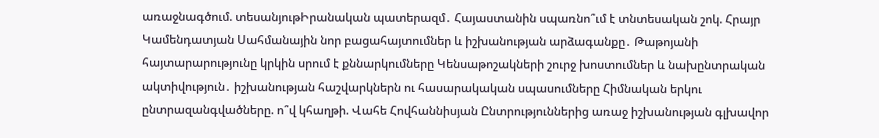առաջնագծում. տեսանյութԻրանական պատերազմ․ Հայաստանին սպառնո՞ւմ է տնտեսական շոկ. Հրայր Կամենդատյան Սահմանային նոր բացահայտումներ և իշխանության արձագանքը․ Թաթոյանի հայտարարությունը կրկին սրում է քննարկումները Կենսաթոշակների շուրջ խոստումներ և նախընտրական ակտիվություն․ իշխանության հաշվարկներն ու հասարակական սպասումները Հիմնական երկու ընտրազանգվածները. ո՞վ կհաղթի. Վահե Հովհաննիսյան Ընտրություններից առաջ իշխանության գլխավոր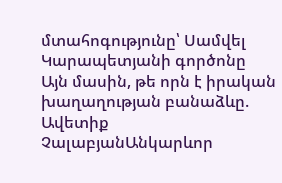մտահոգությունը՝ Սամվել Կարապետյանի գործոնը Այն մասին, թե որն է իրական խաղաղության բանաձևը. Ավետիք ՉալաբյանԱնկարևոր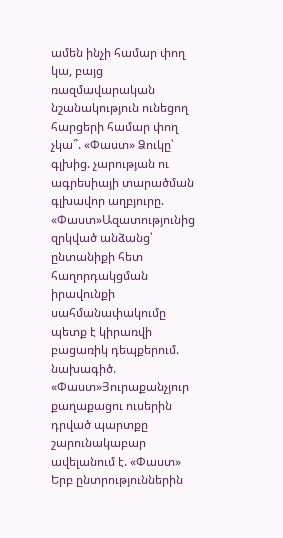ամեն ինչի համար փող կա, բայց ռազմավարական նշանակություն ունեցող հարցերի համար փող չկա՞. «Փաստ» Ձուկը՝ գլխից. չարության ու ագրեսիայի տարածման գլխավոր աղբյուրը. «Փաստ»Ազատությունից զրկված անձանց՝ ընտանիքի հետ հաղորդակցման իրավունքի սահմանափակումը պետք է կիրառվի բացառիկ դեպքերում. նախագիծ. «Փաստ»Յուրաքանչյուր քաղաքացու ուսերին դրված պարտքը շարունակաբար ավելանում է. «Փաստ» Երբ ընտրություններին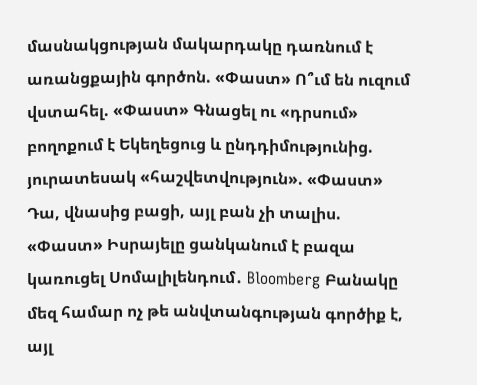մասնակցության մակարդակը դառնում է առանցքային գործոն. «Փաստ» Ո՞ւմ են ուզում վստահել. «Փաստ» Գնացել ու «դրսում» բողոքում է Եկեղեցուց և ընդդիմությունից. յուրատեսակ «հաշվետվություն». «Փաստ» Դա, վնասից բացի, այլ բան չի տալիս. «Փաստ» Իսրայելը ցանկանում է բազա կառուցել Սոմալիլենդում․ Bloomberg Բանակը մեզ համար ոչ թե անվտանգության գործիք է, այլ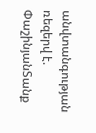անվտանգության ռեզերվ է. ՓաշինյանՏանք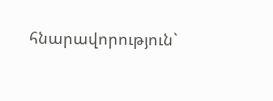հնարավորություն`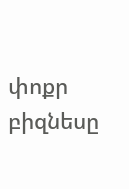փոքր բիզնեսը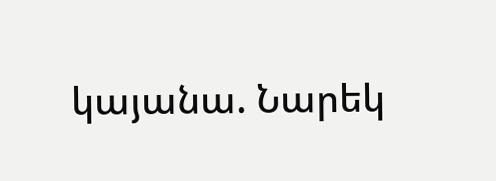կայանա. Նարեկ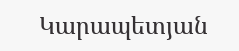Կարապետյան